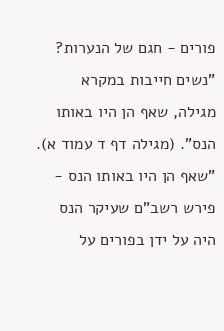פורים - חגם של הנערות?
"נשים חייבות במקרא מגילה, שאף הן היו באותו הנס". (מגילה דף ד עמוד א).
"שאף הן היו באותו הנס - פירש רשב"ם שעיקר הנס היה על ידן בפורים על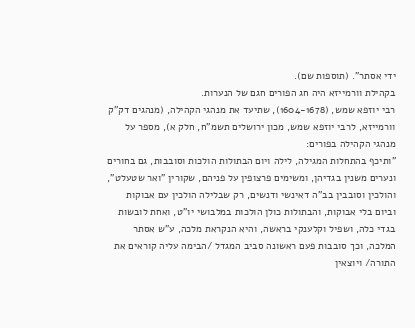ידי אסתר". (תוספות שם).
בקהילת וורמייזא היה חג הפורים חגם של הנערות.
רבי יוזפא שמש, (1604-1678), שתיעד את מנהגי הקהילה, (מנהגים דק"ק וורמייזא, לרבי יוזפא שמש, מכון ירושלים תשמ"ח, חלק א), מספר על מנהגי הקהילה בפורים:
"ותיכף בהתחלות המגילה, לילה ויום הבתולות הולכות וסובבות, גם בחורים ונערים משנין בגדיהן, ומשימים פרצופין על פניהם, שקורין "ואר שטעלט", והולכין וסובבין בב"ה דאינשי ודנשים, רק שבלילה הולכין עם אבוקות וביום בלי אבוקות, והבתולות כולן הולכות במלבושי יו"ט, ואחת לובשות בגדי כלה, ושפיל וקלענקי בראשה, והיא הנקראת מלכה, ע"ש אסתר המלכה, וכך סובבות פעם ראשונה סביב המגדל /הבימה עליה קוראים את התורה/ ויוצאין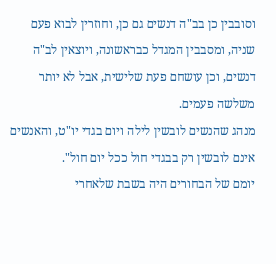וסובבין כן בב"ה דנשים גם כן, וחוזרין לבוא פעם שניה, ומסבבין המגדל כבראשונה, ויוצאין לב"ה דנשים, וכן עושחם פעת שלישית, אבל לא יותר משלשה פעמים.
מנהג שהנשים לובשין לילה ויום בגדי יו"ט, והאנשים אינם לובשין רק בבגדי חול ככל יום חול".
יומם של הבחורים היה בשבת שלאחרי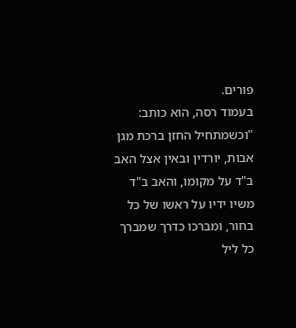פורים.
בעמוד רסה, הוא כותב:
"וכשמתחיל החזן ברכת מגן אבות, יורדין ובאין אצל האב ב"ד על מקומו, והאב ב"ד משיו ידיו על ראשו של כל בחור, ומברכו כדרך שמברך כל ליל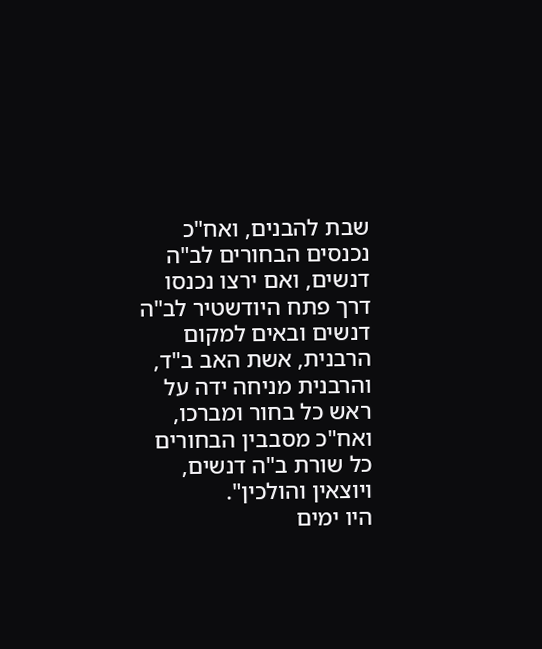שבת להבנים, ואח"כ נכנסים הבחורים לב"ה דנשים, ואם ירצו נכנסו דרך פתח היודשטיר לב"ה דנשים ובאים למקום הרבנית, אשת האב ב"ד, והרבנית מניחה ידה על ראש כל בחור ומברכו, ואח"כ מסבבין הבחורים כל שורת ב"ה דנשים, ויוצאין והולכין".
היו ימים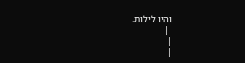והיו לילות.
 |
|
|